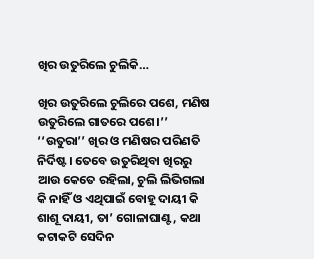ଖିର ଉତୁରିଲେ ଚୁଲିକି…

ଖିର ଉତୁରିଲେ ଚୁଲିରେ ପଶେ, ମଣିଷ ଉତୁରିଲେ ଗାତରେ ପଶେ।’’ ‘‘ଉତୁରା’’ ଖିର ଓ ମଣିଷର ପରିଣତି ନିର୍ଦିଷ୍ଟ। ତେବେ ଉତୁରିଥିବା ଖିରରୁ ଆଉ କେତେ ରହିଲା, ଚୁଲି ଲିଭିଗଲା କି ନାହିଁ ଓ ଏଥିପାଇଁ ବୋହୂ ଦାୟୀ କି ଶାଶୂ ଦାୟୀ, ତା’ ଗୋଳାଘାଣ୍ଟ, କଥା କଟାକଟି ସେଦିନ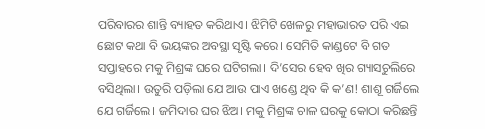ପରିବାରର ଶାନ୍ତି ବ୍ୟାହତ କରିଥାଏ। ଝିମିଟି ଖେଳରୁ ମହାଭାରତ ପରି ଏଇ ଛୋଟ କଥା ବି ଭୟଙ୍କର ଅବସ୍ଥା ସୃଷ୍ଟି କରେ। ସେମିତି କାଣ୍ଡଟେ ବି ଗତ ସପ୍ତାହରେ ମକୁ ମିଶ୍ରଙ୍କ ଘରେ ଘଟିଗଲା। ଦି’ସେର ହେବ ଖିର ଗ୍ୟାସଚୁଲିରେ ବସିଥିଲା। ଉତୁରି ପଡ଼ିଲା ଯେ ଆଉ ପାଏ ଖଣ୍ଡେ ଥିବ କି କ’ଣ! ଶାଶୂ ଗର୍ଜିଲେ ଯେ ଗର୍ଜିଲେ। ଜମିଦାର ଘର ଝିଅ। ମକୁ ମିଶ୍ରଙ୍କ ଚାଳ ଘରକୁ କୋଠା କରିଛନ୍ତି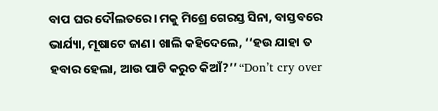ବାପ ଘର ଦୌଲତରେ। ମକୁ ମିଶ୍ରେ ଗେରସ୍ତ ସିନା, ବାସ୍ତବରେ ଭାର୍ଯ୍ୟା, ମୂଷାଟେ ଜାଣ। ଖାଲି କହିଦେଲେ, ‘‘ହଉ ଯାହା ତ ହବାର ହେଲା, ଆଉ ପାଟି କରୁଚ କିଆଁ?’’ “Don’t cry over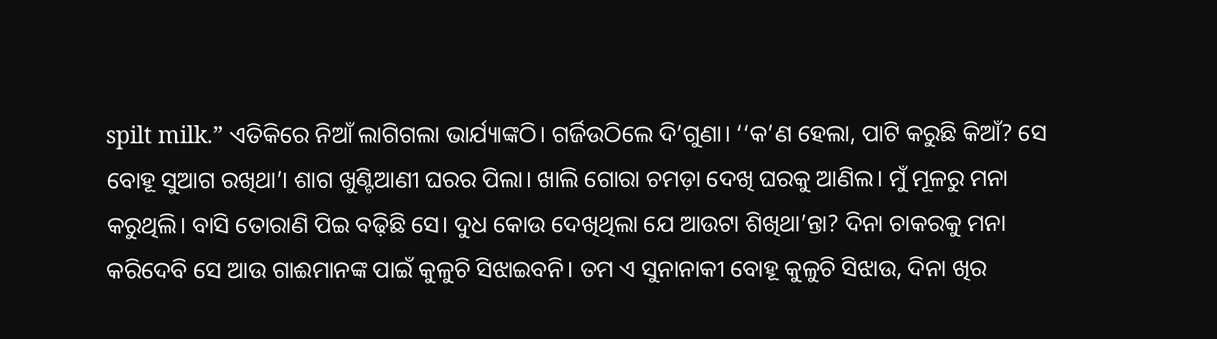spilt milk.” ଏତିକିରେ ନିଆଁ ଲାଗିଗଲା ଭାର୍ଯ୍ୟାଙ୍କଠି। ଗର୍ଜିଉଠିଲେ ଦି’ଗୁଣା। ‘‘କ’ଣ ହେଲା, ପାଟି କରୁଛି କିଆଁ? ସେ ବୋହୂ ସୁଆଗ ରଖିଥା’। ଶାଗ ଖୁଣ୍ଟିଆଣୀ ଘରର ପିଲା। ଖାଲି ଗୋରା ଚମଡ଼ା ଦେଖି ଘରକୁ ଆଣିଲ। ମୁଁ ମୂଳରୁ ମନା କରୁଥିଲି। ବାସି ତୋରାଣି ପିଇ ବଢ଼ିଛି ସେ। ଦୁଧ କୋଉ ଦେଖିଥିଲା ଯେ ଆଉଟା ଶିଖିଥା’ନ୍ତା? ଦିନା ଚାକରକୁ ମନା କରିଦେବି ସେ ଆଉ ଗାଈମାନଙ୍କ ପାଇଁ କୁଳୁଚି ସିଝାଇବନି। ତମ ଏ ସୁନାନାକୀ ବୋହୂ କୁଳୁଚି ସିଝାଉ, ଦିନା ଖିର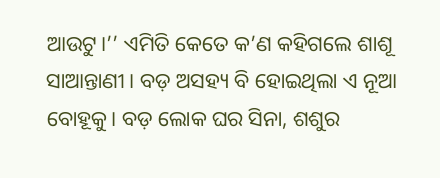ଆଉଟୁ।’’ ଏମିତି କେତେ କ’ଣ କହିଗଲେ ଶାଶୂ ସାଆନ୍ତାଣୀ। ବଡ଼ ଅସହ୍ୟ ବି ହୋଇଥିଲା ଏ ନୂଆ ବୋହୂକୁ। ବଡ଼ ଲୋକ ଘର ସିନା, ଶଶୁର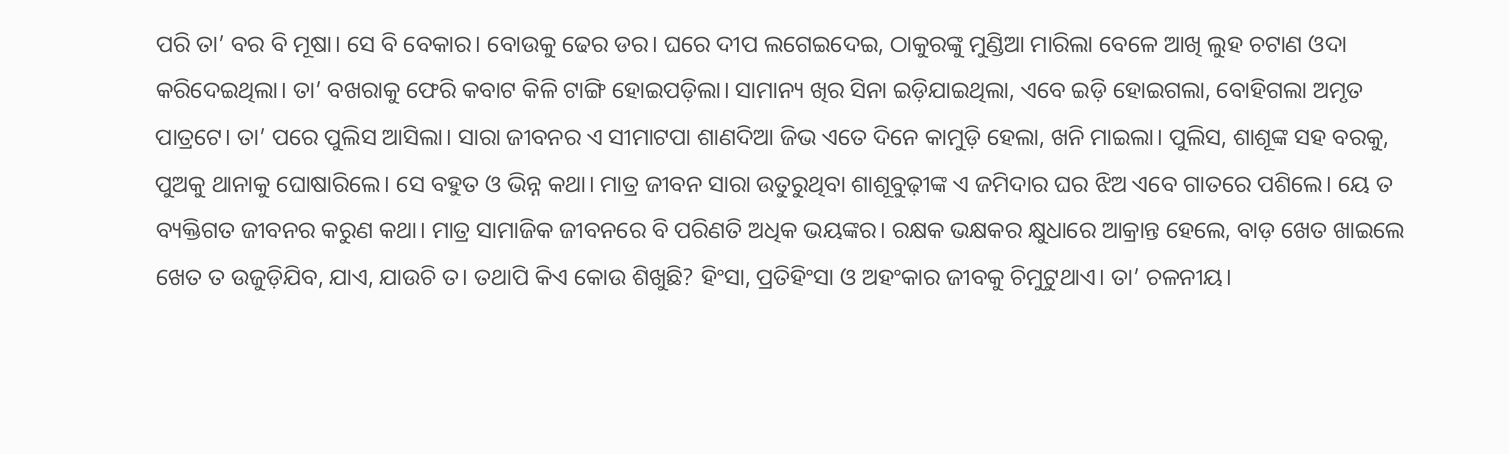ପରି ତା’ ବର ବି ମୂଷା। ସେ ବି ବେକାର। ବୋଉକୁ ଢେର ଡର। ଘରେ ଦୀପ ଲଗେଇଦେଇ, ଠାକୁରଙ୍କୁ ମୁଣ୍ଡିଆ ମାରିଲା ବେଳେ ଆଖି ଲୁହ ଚଟାଣ ଓଦା କରିଦେଇଥିଲା। ତା’ ବଖରାକୁ ଫେରି କବାଟ କିଳି ଟାଙ୍ଗି ହୋଇପଡ଼ିଲା। ସାମାନ୍ୟ ଖିର ସିନା ଇଡ଼ିଯାଇଥିଲା, ଏବେ ଇଡ଼ି ହୋଇଗଲା, ବୋହିଗଲା ଅମୃତ ପାତ୍ରଟେ। ତା’ ପରେ ପୁଲିସ ଆସିଲା। ସାରା ଜୀବନର ଏ ସୀମାଟପା ଶାଣଦିଆ ଜିଭ ଏତେ ଦିନେ କାମୁଡ଼ି ହେଲା, ଖନି ମାଇଲା। ପୁଲିସ, ଶାଶୂଙ୍କ ସହ ବରକୁ, ପୁଅକୁ ଥାନାକୁ ଘୋଷାରିଲେ। ସେ ବହୁତ ଓ ଭିନ୍ନ କଥା। ମାତ୍ର ଜୀବନ ସାରା ଉତୁରୁଥିବା ଶାଶୂବୁଢ଼ୀଙ୍କ ଏ ଜମିଦାର ଘର ଝିଅ ଏବେ ଗାତରେ ପଶିଲେ। ୟେ ତ ବ୍ୟକ୍ତିଗତ ଜୀବନର କରୁଣ କଥା। ମାତ୍ର ସାମାଜିକ ଜୀବନରେ ବି ପରିଣତି ଅଧିକ ଭୟଙ୍କର। ରକ୍ଷକ ଭକ୍ଷକର କ୍ଷୁଧାରେ ଆକ୍ରାନ୍ତ ହେଲେ, ବାଡ଼ ଖେତ ଖାଇଲେ ଖେତ ତ ଉଜୁଡ଼ିଯିବ, ଯାଏ, ଯାଉଚି ତ। ତଥାପି କିଏ କୋଉ ଶିଖୁଛି? ହିଂସା, ପ୍ରତିହିଂସା ଓ ଅହଂକାର ଜୀବକୁ ଚିମୁଟୁଥାଏ। ତା’ ଚଳନୀୟ।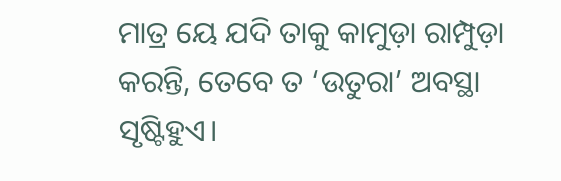ମାତ୍ର ୟେ ଯଦି ତାକୁ କାମୁଡ଼ା ରାମ୍ପୁଡ଼ା କରନ୍ତି, ତେବେ ତ ‘ଉତୁରା’ ଅବସ୍ଥା ସୃଷ୍ଟିହୁଏ।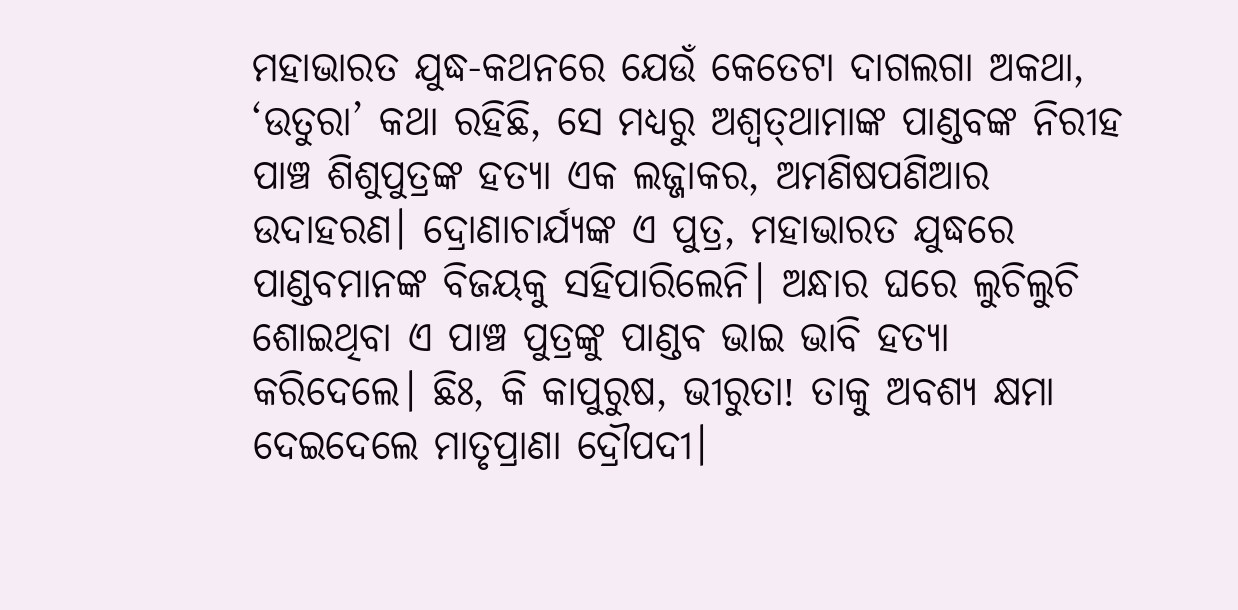ମହାଭାରତ ଯୁଦ୍ଧ-କଥନରେ ଯେଉଁ କେତେଟା ଦାଗଲଗା ଅକଥା, ‘ଉତୁରା’ କଥା ରହିଛି, ସେ ମଧ୍ୟରୁ ଅଶ୍ବତ୍‌ଥାମାଙ୍କ ପାଣ୍ଡବଙ୍କ ନିରୀହ ପାଞ୍ଚ ଶିଶୁପୁତ୍ରଙ୍କ ହତ୍ୟା ଏକ ଲଜ୍ଜାକର, ଅମଣିଷପଣିଆର ଉଦାହରଣ। ଦ୍ରୋଣାଚାର୍ଯ୍ୟଙ୍କ ଏ ପୁତ୍ର, ମହାଭାରତ ଯୁଦ୍ଧରେ ପାଣ୍ଡବମାନଙ୍କ ବିଜୟକୁ ସହିପାରିଲେନି। ଅନ୍ଧାର ଘରେ ଲୁଚିଲୁଚି ଶୋଇଥିବା ଏ ପାଞ୍ଚ ପୁତ୍ରଙ୍କୁ ପାଣ୍ଡବ ଭାଇ ଭାବି ହତ୍ୟା କରିଦେଲେ। ଛିଃ, କି କାପୁରୁଷ, ଭୀରୁତା! ତାକୁ ଅବଶ୍ୟ କ୍ଷମା ଦେଇଦେଲେ ମାତୃପ୍ରାଣା ଦ୍ରୌପଦୀ।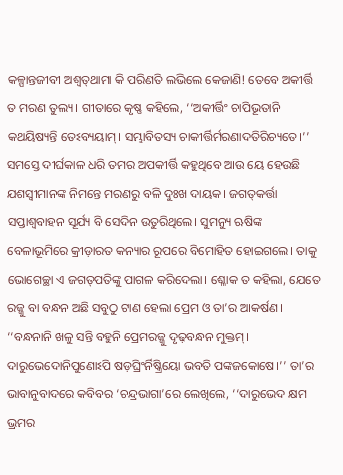କଳ୍ପାନ୍ତଜୀବୀ ଅଶ୍ବତ୍‌ଥାମା କି ପରିଣତି ଲଭିଲେ କେଜାଣି! ତେବେ ଅକୀର୍ତ୍ତି ତ ମରଣ ତୁଲ୍ୟ। ଗୀତାରେ କୃଷ୍ଣ କହିଲେ, ‘‘ଅକୀର୍ତ୍ତିଂ ଚାପିଭୂତାନି କଥୟିଷ୍ୟନ୍ତି ତେଽବ୍ୟୟାମ୍‌। ସମ୍ଭାବିତସ୍ୟ ଚାକୀର୍ତ୍ତିର୍ମରଣାଦତିରିଚ୍ୟତେ।’’ ସମସ୍ତେ ଦୀର୍ଘକାଳ ଧରି ତମର ଅପକୀର୍ତ୍ତି କହୁଥିବେ ଆଉ ୟେ ହେଉଛି ଯଶସ୍ବୀମାନଙ୍କ ନିମନ୍ତେ ମରଣରୁ ବଳି ଦୁଃଖ ଦାୟକ। ଜଗତ୍‌କର୍ତ୍ତା ସପ୍ତାଶ୍ବବାହନ ସୂର୍ଯ୍ୟ ବି ସେଦିନ ଉତୁରିଥିଲେ। ସୁମନ୍ୟୁ ଋଷିଙ୍କ ବେଳାଭୂମିରେ କ୍ରୀଡ଼ାରତ କନ୍ୟାର ରୂପରେ ବିମୋହିତ ହୋଇଗଲେ। ତାକୁ ଭୋଗେଚ୍ଛା ଏ ଜଗତ୍‌ପତିଙ୍କୁ ପାଗଳ କରିଦେଲା। ଶ୍ଳୋକ ତ କହିଲା, ଯେତେ ରଜ୍ଜୁ ବା ବନ୍ଧନ ଅଛି ସବୁଠୁ ଟାଣ ହେଲା ପ୍ରେମ ଓ ତା’ର ଆକର୍ଷଣ। ‘‘ବନ୍ଧନାନି ଖଳୁ ସନ୍ତି ବହୁନି ପ୍ରେମରଜ୍ଜୁ ଦୃଢ଼ବନ୍ଧନ ମୁକ୍ତମ୍‌। ଦାରୁଭେଦୋନିପୁଣୋଽପି ଷଡ଼ଘ୍ରିଂର୍ନିଷ୍କ୍ରିୟୋ ଭବତି ପଙ୍କଜକୋଷେ।’’ ତା’ର ଭାବାନୁବାଦରେ କବିବର ‘ଚନ୍ଦ୍ରଭାଗା’ରେ ଲେଖିଲେ, ‘‘ଦାରୁଭେଦ କ୍ଷମ ଭ୍ରମର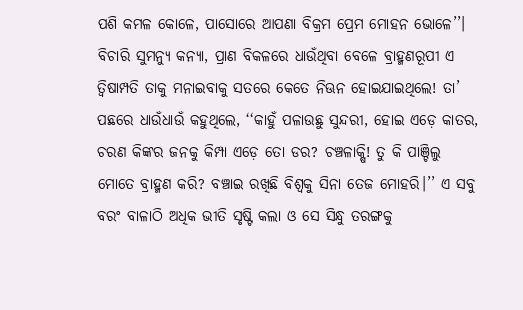ପଶି କମଳ କୋଳେ, ପାସୋରେ ଆପଣା ବିକ୍ରମ ପ୍ରେମ ମୋହନ ଭୋଳେ’’। ବିଚାରି ସୁମନ୍ୟୁ କନ୍ୟା, ପ୍ରାଣ ବିକଳରେ ଧାଉଁଥିବା ବେଳେ ବ୍ରାହ୍ମଣରୂପୀ ଏ ତ୍ବିଷାମ୍ପତି ତାକୁ ମନାଇବାକୁ ସତରେ କେତେ ନିଊନ ହୋଇଯାଇଥିଲେ! ତା’ ପଛରେ ଧାଉଁଧାଉଁ କହୁଥିଲେ, ‘‘କାହୁଁ ପଳାଉଛୁ ସୁନ୍ଦରୀ, ହୋଇ ଏଡ଼େ କାତର, ଚରଣ କିଙ୍କର ଜନକୁ କିମ୍ପା ଏଡ଼େ ତୋ ଡର? ଚଞ୍ଚଳାକ୍ଷି! ତୁ କି ପାଞ୍ଚିଲୁ ମୋତେ ବ୍ରାହ୍ମଣ କରି? ବଞ୍ଚାଇ ରଖିଛି ବିଶ୍ବକୁ ସିନା ତେଜ ମୋହରି।’’ ଏ ସବୁ ବରଂ ବାଳାଠି ଅଧିକ ଭୀତି ସୃଷ୍ଟି କଲା ଓ ସେ ସିନ୍ଧୁ ତରଙ୍ଗକୁ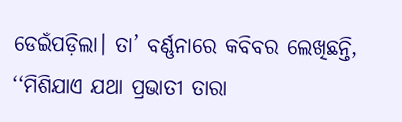ଡେଇଁପଡ଼ିଲା। ତା’ ବର୍ଣ୍ଣନାରେ କବିବର ଲେଖିଛନ୍ତି, ‘‘ମିଶିଯାଏ ଯଥା ପ୍ରଭାତୀ ତାରା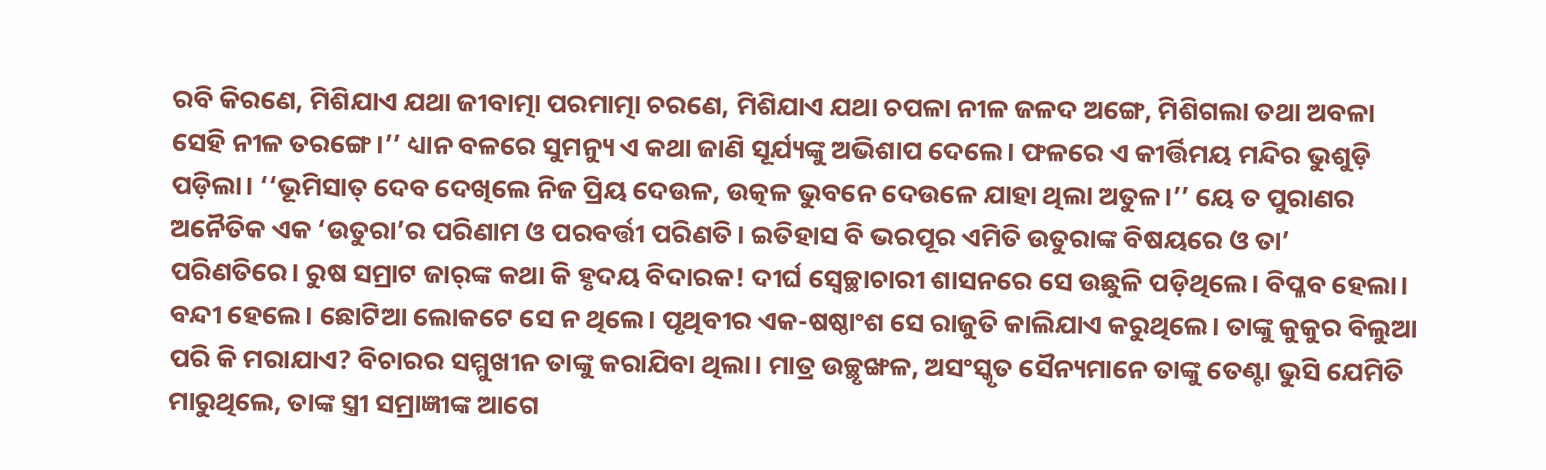ରବି କିରଣେ, ମିଶିଯାଏ ଯଥା ଜୀବାତ୍ମା ପରମାତ୍ମା ଚରଣେ, ମିଶିଯାଏ ଯଥା ଚପଳା ନୀଳ ଜଳଦ ଅଙ୍ଗେ, ମିଶିଗଲା ତଥା ଅବଳା ସେହି ନୀଳ ତରଙ୍ଗେ।’’ ଧ୍ୟାନ ବଳରେ ସୁମନ୍ୟୁ ଏ କଥା ଜାଣି ସୂର୍ଯ୍ୟଙ୍କୁ ଅଭିଶାପ ଦେଲେ। ଫଳରେ ଏ କୀର୍ତ୍ତିମୟ ମନ୍ଦିର ଭୁଶୁଡ଼ି ପଡ଼ିଲା। ‘‘ଭୂମିସାତ୍‌ ଦେବ ଦେଖିଲେ ନିଜ ପ୍ରିୟ ଦେଉଳ, ଉତ୍କଳ ଭୁବନେ ଦେଉଳେ ଯାହା ଥିଲା ଅତୁଳ।’’ ୟେ ତ ପୁରାଣର ଅନୈତିକ ଏକ ‘ଉତୁରା’ର ପରିଣାମ ଓ ପରବର୍ତ୍ତୀ ପରିଣତି। ଇତିହାସ ବି ଭରପୂର ଏମିତି ଉତୁରାଙ୍କ ବିଷୟରେ ଓ ତା’ ପରିଣତିରେ। ରୁଷ ସମ୍ରାଟ ଜାର୍‌ଙ୍କ କଥା କି ହୃଦୟ ବିଦାରକ! ଦୀର୍ଘ ସ୍ବେଚ୍ଛାଚାରୀ ଶାସନରେ ସେ ଉଛୁଳି ପଡ଼ିଥିଲେ। ବିପ୍ଳବ ହେଲା। ବନ୍ଦୀ ହେଲେ। ଛୋଟିଆ ଲୋକଟେ ସେ ନ ଥିଲେ। ପୃଥିବୀର ଏକ-ଷଷ୍ଠାଂଶ ସେ ରାଜୁତି କାଲିଯାଏ କରୁଥିଲେ। ତାଙ୍କୁ କୁକୁର ବିଲୁଆ ପରି କି ମରାଯାଏ? ବିଚାରର ସମ୍ମୁଖୀନ ତାଙ୍କୁ କରାଯିବା ଥିଲା। ମାତ୍ର ଉଚ୍ଛୃଙ୍ଖଳ, ଅସଂସ୍କୃତ ସୈନ୍ୟମାନେ ତାଙ୍କୁ ତେଣ୍ଟା ଭୁସି ଯେମିତି ମାରୁଥିଲେ, ତାଙ୍କ ସ୍ତ୍ରୀ ସମ୍ରାଜ୍ଞୀଙ୍କ ଆଗେ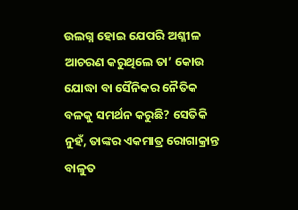ଉଲଗ୍ନ ହୋଇ ଯେପରି ଅଶ୍ଳୀଳ ଆଚରଣ କରୁଥିଲେ ତା’ କୋଉ ଯୋଦ୍ଧା ବା ସୈନିକର ନୈତିକ ବଳକୁ ସମର୍ଥନ କରୁଛି? ସେତିକି ନୁହଁ, ତାଙ୍କର ଏକମାତ୍ର ରୋଗାକ୍ରାନ୍ତ ବାଳୁତ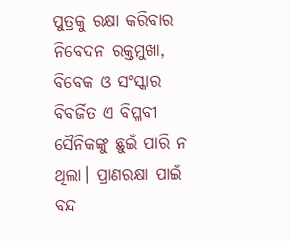ପୁତ୍ରକୁ ରକ୍ଷା କରିବାର ନିବେଦନ ରକ୍ତମୁଖା, ବିବେକ ଓ ସଂସ୍କାର ବିବର୍ଜିତ ଏ ବିପ୍ଳବୀ ସୈନିକଙ୍କୁ ଛୁଇଁ ପାରି ନ ଥିଲା। ପ୍ରାଣରକ୍ଷା ପାଇଁ ବନ୍ଦ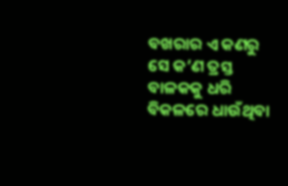ବଖରାର ଏ କଣରୁ ସେ କ’ଣ ତ୍ରସ୍ତ ବାଳକକୁ ଧରି ବିକଳରେ ଧାଉଁଥିବା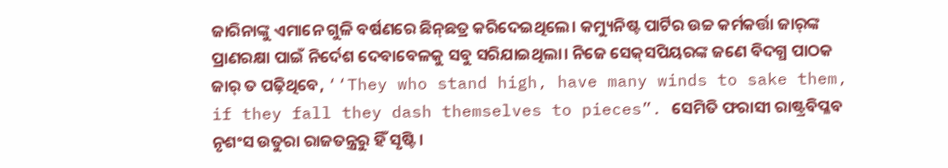ଜାରିନାଙ୍କୁ ଏମାନେ ଗୁଳି ବର୍ଷଣରେ ଛିନ୍‌ଛତ୍ର କରିଦେଇଥିଲେ। କମ୍ୟୁନିଷ୍ଟ ପାର୍ଟିର ଉଚ୍ଚ କର୍ମକର୍ତ୍ତା ଜାର୍‌ଙ୍କ ପ୍ରାଣରକ୍ଷା ପାଇଁ ନିର୍ଦେଶ ଦେବାବେଳକୁ ସବୁ ସରିଯାଇଥିଲା। ନିଜେ ସେକ୍‌ସପିୟରଙ୍କ ଜଣେ ବିଦଗ୍ଧ ପାଠକ ଜାର୍‌ ତ ପଢ଼ିଥିବେ, ‘‘They who stand high, have many winds to sake them, if they fall they dash themselves to pieces”. ସେମିତି ଫରାସୀ ରାଷ୍ଟ୍ରବିପ୍ଳବ ନୃଶଂସ ଉତୁରା ରାଜତନ୍ତ୍ରରୁ ହିଁ ସୃଷ୍ଟି।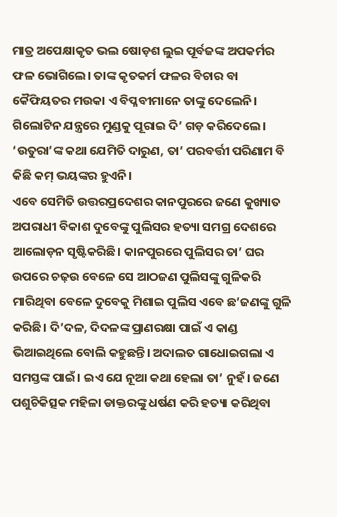ମାତ୍ର ଅପେକ୍ଷାକୃତ ଭଲ ଷୋଡ଼ଶ ଲୁଇ ପୂର୍ବଜଙ୍କ ଅପକର୍ମର ଫଳ ଭୋଗିଲେ। ତାଙ୍କ କୃତକର୍ମ ଫଳର ବିଚାର ବା କୈଫିୟତର ମଉକା ଏ ବିପ୍ଳବୀମାନେ ତାଙ୍କୁ ଦେଲେନି। ଗିଲୋଟିନ ଯନ୍ତ୍ରରେ ମୁଣ୍ଡକୁ ପୂରାଇ ଦି’ ଗଡ଼ କରିଦେଲେ। ‘ଉତୁରା’ଙ୍କ କଥା ଯେମିତି ଦାରୁଣ, ତା’ ପରବର୍ତ୍ତୀ ପରିଣାମ ବି କିଛି କମ୍‌ ଭୟଙ୍କର ହୁଏନି।
ଏବେ ସେମିତି ଉତ୍ତରପ୍ରଦେଶର କାନପୁରରେ ଜଣେ କୁଖ୍ୟାତ ଅପରାଧୀ ବିକାଶ ଦୁବେଙ୍କୁ ପୁଲିସର ହତ୍ୟା ସମଗ୍ର ଦେଶରେ ଆଲୋଡ଼ନ ସୃଷ୍ଟିକରିଛି। କାନପୁରରେ ପୁଲିସର ତା’ ଘର ଉପରେ ଚଢ଼ଉ ବେଳେ ସେ ଆଠଜଣ ପୁଲିସଙ୍କୁ ଗୁଳିକରି ମାରିଥିବା ବେଳେ ଦୁବେକୁ ମିଶାଇ ପୁଲିସ ଏବେ ଛ’ଜଣଙ୍କୁ ଗୁଳି କରିଛି। ଦି’ଦଳ, ଦିଦଳଙ୍କ ପ୍ରାଣରକ୍ଷା ପାଇଁ ଏ କାଣ୍ଡ ଭିଆଇଥିଲେ ବୋଲି କହୁଛନ୍ତି। ଅଦାଲତ ଗାଧୋଇଗଲା ଏ ସମସ୍ତଙ୍କ ପାଇଁ। ଇଏ ଯେ ନୂଆ କଥା ହେଲା ତା’ ନୁହଁ। ଜଣେ ପଶୁଚିକିତ୍ସକ ମହିଳା ଡାକ୍ତରଙ୍କୁ ଧର୍ଷଣ କରି ହତ୍ୟା କରିଥିବା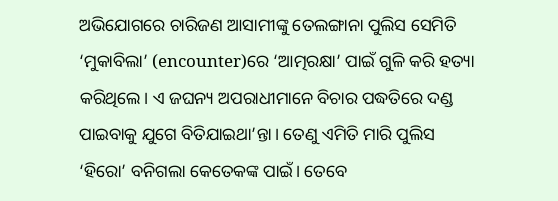ଅଭିଯୋଗରେ ଚାରିଜଣ ଆସାମୀଙ୍କୁ ତେଲଙ୍ଗାନା ପୁଲିସ ସେମିତି ‘ମୁକାବିଲା’ (encounter)ରେ ‘ଆତ୍ମରକ୍ଷା’ ପାଇଁ ଗୁଳି କରି ହତ୍ୟା କରିଥିଲେ। ଏ ଜଘନ୍ୟ ଅପରାଧୀମାନେ ବିଚାର ପଦ୍ଧତିରେ ଦଣ୍ଡ ପାଇବାକୁ ଯୁଗେ ବିତିଯାଇଥା’ନ୍ତା। ତେଣୁ ଏମିତି ମାରି ପୁଲିସ ‘ହିରୋ’ ବନିଗଲା କେତେକଙ୍କ ପାଇଁ। ତେବେ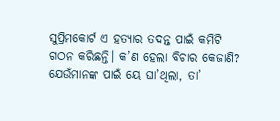ସୁପ୍ରିମକୋର୍ଟ ଏ ହତ୍ୟାର ତଦନ୍ତ ପାଇଁ କମିଟି ଗଠନ କରିଛନ୍ତି। କ’ଣ ହେଲା ବିଚାର କେଜାଣି? ଯେଉଁମାନଙ୍କ ପାଇଁ ୟେ ଘା’ଥିଲା, ତା’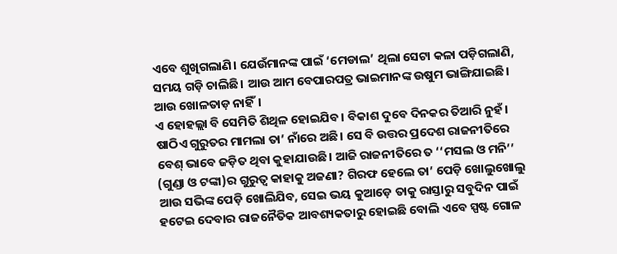ଏବେ ଶୁଖିଗଲାଣି। ଯେଉଁମାନଙ୍କ ପାଇଁ ‘ମେଡାଲ’ ଥିଲା ସେଟା କଳା ପଡ଼ିଗଲାଣି, ସମୟ ଗଡ଼ି ଚାଲିଛି। ଆଉ ଆମ ବେପାରପତ୍ର ଭାଇମାନଙ୍କ ଉଷୁମ ଭାଙ୍ଗିଯାଇଛି। ଆଉ ଖୋଳତାଡ଼ ନାହିଁ।
ଏ ହୋହଲ୍ଲା ବି ସେମିତି ଶିଥିଳ ହୋଇଯିବ। ବିକାଶ ଦୁବେ ଦିନକର ତିଆରି ନୁହଁ। ଷାଠିଏ ଗୁରୁତର ମାମଲା ତା’ ନାଁରେ ଅଛି। ସେ ବି ଉତ୍ତର ପ୍ରଦେଶ ରାଜନୀତିରେ ବେଶ୍‌ ଭାବେ ଜଡ଼ିତ ଥିବା କୁହାଯାଉଛି। ଆଜି ରାଜନୀତିରେ ତ ‘‘ମସଲ ଓ ମନି’’ (ଗୁଣ୍ଡା ଓ ଟଙ୍କା)ର ଗୁରୁତ୍ବ କାହାକୁ ଅଜଣା? ଗିରଫ ହେଲେ ତା’ ପେଡ଼ି ଖୋଲୁଖୋଲୁ ଆଉ ସଭିଙ୍କ ପେଡ଼ି ଖୋଲିଯିବ, ସେଇ ଭୟ କୁଆଡ଼େ ତାକୁ ରାସ୍ତାରୁ ସବୁଦିନ ପାଇଁ ହଟେଇ ଦେବାର ରାଜନୈତିକ ଆବଶ୍ୟକତାରୁ ହୋଇଛି ବୋଲି ଏବେ ସ୍ପଷ୍ଟ ଗୋଳ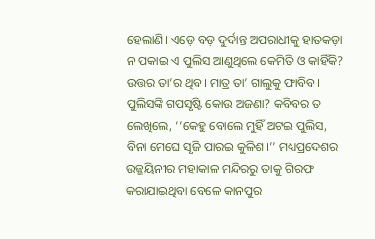ହେଲାଣି। ଏଡ଼େ ବଡ଼ ଦୁର୍ଦାନ୍ତ ଅପରାଧୀକୁ ହାତକଡ଼ା ନ ପକାଇ ଏ ପୁଲିସ ଆଣୁଥିଲେ କେମିତି ଓ କାହିଁକି? ଉତ୍ତର ତା’ର ଥିବ। ମାତ୍ର ତା’ ଗାଲୁକୁ ଫାବିବ। ପୁଲିସଙ୍କି ଗପସୃଷ୍ଟି କୋଉ ଅଜଣା? କବିବର ତ ଲେଖିଲେ, ‘‘କେହୁ ବୋଲେ ମୁହିଁ ଅଟଇ ପୁଲିସ, ବିନା ମେଘେ ସୃଜି ପାରଇ କୁଳିଶ।’’ ମଧ୍ୟପ୍ରଦେଶର ଉଜ୍ଜୟିନୀର ମହାକାଳ ମନ୍ଦିରରୁ ତାକୁ ଗିରଫ କରାଯାଇଥିବା ବେଳେ କାନପୁର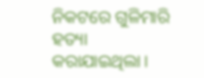ନିକଟରେ ଗୁଳିମାରି ହତ୍ୟା କରାଯାଇଥିଲା।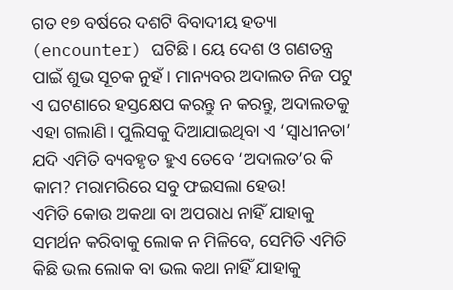ଗତ ୧୭ ବର୍ଷରେ ଦଶଟି ବିବାଦୀୟ ହତ୍ୟା (encounter) ଘଟିଛି। ୟେ ଦେଶ ଓ ଗଣତନ୍ତ୍ର ପାଇଁ ଶୁଭ ସୂଚକ ନୁହଁ। ମାନ୍ୟବର ଅଦାଲତ ନିଜ ପଟୁ ଏ ଘଟଣାରେ ହସ୍ତକ୍ଷେପ କରନ୍ତୁ ନ କରନ୍ତୁ, ଅଦାଲତକୁ ଏହା ଗଲାଣି। ପୁଲିସକୁ ଦିଆଯାଇଥିବା ଏ ‘ସ୍ବାଧୀନତା’ ଯଦି ଏମିତି ବ୍ୟବହୃତ ହୁଏ ତେବେ ‘ଅଦାଲତ’ର କି କାମ? ମରାମରିରେ ସବୁ ଫଇସଲା ହେଉ!
ଏମିତି କୋଉ ଅକଥା ବା ଅପରାଧ ନାହିଁ ଯାହାକୁ ସମର୍ଥନ କରିବାକୁ ଲୋକ ନ ମିଳିବେ, ସେମିତି ଏମିତି କିଛି ଭଲ ଲୋକ ବା ଭଲ କଥା ନାହିଁ ଯାହାକୁ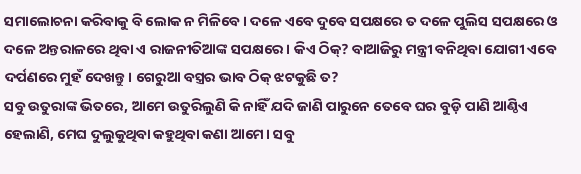ସମାଲୋଚନା କରିବାକୁ ବି ଲୋକ ନ ମିଳିବେ। ଦଳେ ଏବେ ଦୁବେ ସପକ୍ଷରେ ତ ଦଳେ ପୁଲିସ ସପକ୍ଷରେ ଓ ଦଳେ ଅନ୍ତରାଳରେ ଥିବା ଏ ରାଜନୀତିଆଙ୍କ ସପକ୍ଷରେ। କିଏ ଠିକ୍‌? ବାଆଜିରୁ ମନ୍ତ୍ରୀ ବନିଥିବା ଯୋଗୀ ଏବେ ଦର୍ପଣରେ ମୁହଁ ଦେଖନ୍ତୁ। ଗେରୁଆ ବସ୍ତ୍ରର ଭାବ ଠିକ୍‌ ଝଟକୁଛି ତ?
ସବୁ ଉତୁରାଙ୍କ ଭିତରେ, ଆମେ ଉତୁରିଲୁଣି କି ନାହିଁ ଯଦି ଜାଣି ପାରୁନେ ତେବେ ଘର ବୁଡ଼ି ପାଣି ଆଣ୍ଠିଏ ହେଲାଣି, ମେଘ ଦୁଲୁକୁଥିବା କହୁଥିବା କଣା ଆମେ। ସବୁ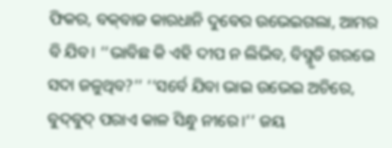ଫିକର, ବକ୍‌ବାଜ କାରଧାନି ଦୁବେର ଉଭେଇଗଲା, ଆମର ବି ଯିବ। ‘‘ଭାବିଛ କି ଏହି ଦୀପ ନ ଲିଭିବ, ବିସ୍ମୃତି ଗରଭେ ସଦା ଜଳୁଥିବ?’’ ‘‘ସର୍ବେ ଯିବା ଭାଇ ଉଭେଇ ଅଚିରେ, ବୁଦ୍‌ବୁଦ୍‌ ପରାଏ କାଳ ସିନ୍ଧୁ ନୀରେ।’’ ଜୟ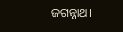ଜଗନ୍ନାଥ।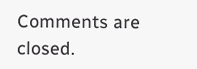Comments are closed.